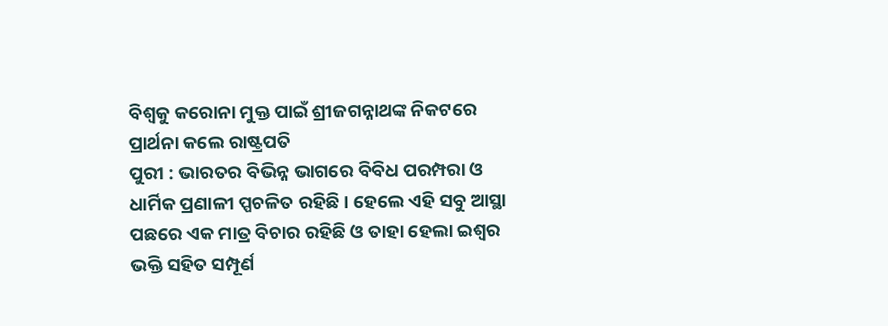ବିଶ୍ୱକୁ କରୋନା ମୁକ୍ତ ପାଇଁ ଶ୍ରୀଜଗନ୍ନାଥଙ୍କ ନିକଟରେ ପ୍ରାର୍ଥନା କଲେ ରାଷ୍ଟ୍ରପତି
ପୁରୀ : ଭାରତର ବିଭିନ୍ନ ଭାଗରେ ବିବିଧ ପରମ୍ପରା ଓ ଧାର୍ମିକ ପ୍ରଣାଳୀ ପ୍ପଚଳିତ ରହିଛି । ହେଲେ ଏହି ସବୁ ଆସ୍ଥା ପଛରେ ଏକ ମାତ୍ର ବିଚାର ରହିଛି ଓ ତାହା ହେଲା ଇଶ୍ୱର ଭକ୍ତି ସହିତ ସମ୍ପୂର୍ଣ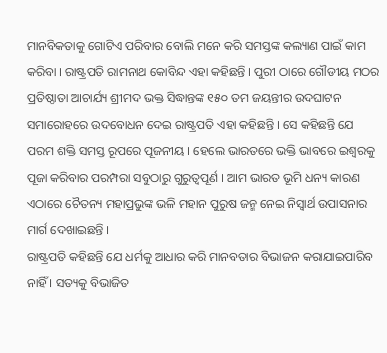ମାନବିକତାକୁ ଗୋଟିଏ ପରିବାର ବୋଲି ମନେ କରି ସମସ୍ତଙ୍କ କଲ୍ୟାଣ ପାଇଁ କାମ କରିବା । ରାଷ୍ଟ୍ରପତି ରାମନାଥ କୋବିନ୍ଦ ଏହା କହିଛନ୍ତି । ପୁରୀ ଠାରେ ଗୌଡୀୟ ମଠର ପ୍ରତିଷ୍ଠାତା ଆଚାର୍ଯ୍ୟ ଶ୍ରୀମଦ ଭକ୍ତ ସିଦ୍ଧାନ୍ତଙ୍କ ୧୫୦ ତମ ଜୟନ୍ତୀର ଉଦଘାଟନ ସମାରୋହରେ ଉଦବୋଧନ ଦେଇ ରାଷ୍ଟ୍ରପତି ଏହା କହିଛନ୍ତି । ସେ କହିଛନ୍ତି ଯେ ପରମ ଶକ୍ତି ସମସ୍ତ ରୂପରେ ପୂଜନୀୟ । ହେଲେ ଭାରତରେ ଭକ୍ତି ଭାବରେ ଇଶ୍ୱରକୁ ପୂଜା କରିବାର ପରମ୍ପରା ସବୁଠାରୁ ଗୁରୁତ୍ୱପୂର୍ଣ । ଆମ ଭାରତ ଭୂମି ଧନ୍ୟ କାରଣ ଏଠାରେ ଚୈତନ୍ୟ ମହାପ୍ରଭୁଙ୍କ ଭଳି ମହାନ ପୁରୁଷ ଜନ୍ମ ନେଇ ନିସ୍ୱାର୍ଥ ଉପାସନାର ମାର୍ଗ ଦେଖାଇଛନ୍ତି ।
ରାଷ୍ଟ୍ରପତି କହିଛନ୍ତି ଯେ ଧର୍ମକୁ ଆଧାର କରି ମାନବତାର ବିଭାଜନ କରାଯାଇପାରିବ ନାହିଁ । ସତ୍ୟକୁ ବିଭାଜିତ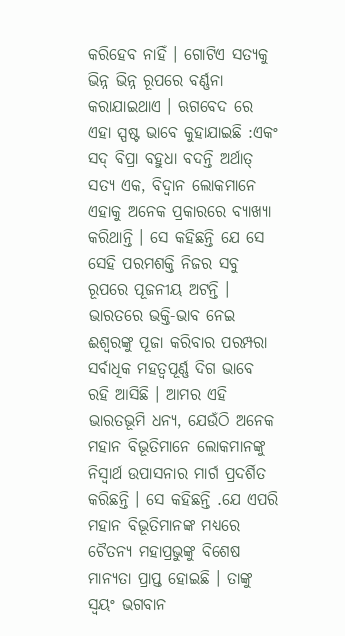କରିହେବ ନାହିଁ । ଗୋଟିଏ ସତ୍ୟକୁ ଭିନ୍ନ ଭିନ୍ନ ରୂପରେ ବର୍ଣ୍ଣନା କରାଯାଇଥାଏ । ଋଗବେଦ ରେ ଏହା ସ୍ପଷ୍ଟ ଭାବେ କୁହାଯାଇଛି :ଏକଂ ସଦ୍ ବିପ୍ରା ବହୁଧା ବଦନ୍ତି ଅର୍ଥାତ୍ ସତ୍ୟ ଏକ, ବିଦ୍ୱାନ ଲୋକମାନେ ଏହାକୁ ଅନେକ ପ୍ରକାରରେ ବ୍ୟାଖ୍ୟା କରିଥାନ୍ତି । ସେ କହିଛନ୍ତି ଯେ ସେ ସେହି ପରମଶକ୍ତି ନିଜର ସବୁ ରୂପରେ ପୂଜନୀୟ ଅଟନ୍ତି । ଭାରତରେ ଭକ୍ତି-ଭାବ ନେଇ ଈଶ୍ୱରଙ୍କୁ ପୂଜା କରିବାର ପରମ୍ପରା ସର୍ବାଧିକ ମହତ୍ୱପୂର୍ଣ୍ଣ ଦିଗ ଭାବେ ରହି ଆସିଛି । ଆମର ଏହି ଭାରତଭୂମି ଧନ୍ୟ, ଯେଉଁଠି ଅନେକ ମହାନ ବିଭୂତିମାନେ ଲୋକମାନଙ୍କୁ ନିସ୍ୱାର୍ଥ ଉପାସନାର ମାର୍ଗ ପ୍ରଦର୍ଶିତ କରିଛନ୍ତି । ସେ କହିଛନ୍ତି .ଯେ ଏପରି ମହାନ ବିଭୂତିମାନଙ୍କ ମଧ୍ୟରେ ଚୈତନ୍ୟ ମହାପ୍ରଭୁଙ୍କୁ ବିଶେଷ ମାନ୍ୟତା ପ୍ରାପ୍ତ ହୋଇଛି । ତାଙ୍କୁ ସ୍ୱୟଂ ଭଗବାନ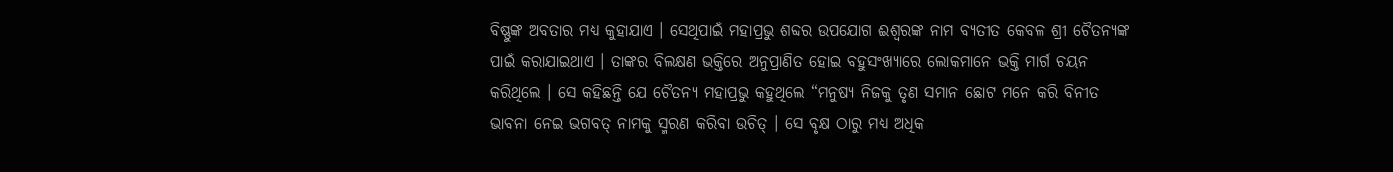ବିଷ୍ଣୁଙ୍କ ଅବତାର ମଧ୍ୟ କୁହାଯାଏ । ସେଥିପାଇଁ ମହାପ୍ରଭୁ ଶବ୍ଦର ଉପଯୋଗ ଈଶ୍ୱରଙ୍କ ନାମ ବ୍ୟତୀତ କେବଳ ଶ୍ରୀ ଚୈତନ୍ୟଙ୍କ ପାଇଁ କରାଯାଇଥାଏ । ତାଙ୍କର ବିଲକ୍ଷଣ ଭକ୍ତିରେ ଅନୁପ୍ରାଣିତ ହୋଇ ବହୁସଂଖ୍ୟାରେ ଲୋକମାନେ ଭକ୍ତି ମାର୍ଗ ଚୟନ କରିଥିଲେ । ସେ କହିଛନ୍ତି ଯେ ଚୈତନ୍ୟ ମହାପ୍ରଭୁ କହୁଥିଲେ “ମନୁଷ୍ୟ ନିଜକୁ ତୃଣ ସମାନ ଛୋଟ ମନେ କରି ବିନୀତ ଭାବନା ନେଇ ଭଗବତ୍ ନାମକୁ ସ୍ମରଣ କରିବା ଉଚିତ୍ । ସେ ବୃକ୍ଷ ଠାରୁ ମଧ୍ୟ ଅଧିକ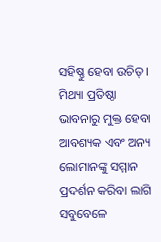ସହିଷ୍ଣୁ ହେବା ଉଚିତ୍ । ମିଥ୍ୟା ପ୍ରତିଷ୍ଠା ଭାବନାରୁ ମୁକ୍ତ ହେବା ଆବଶ୍ୟକ ଏବଂ ଅନ୍ୟ ଲୋମାନଙ୍କୁ ସମ୍ମାନ ପ୍ରଦର୍ଶନ କରିବା ଲାଗି ସବୁବେଳେ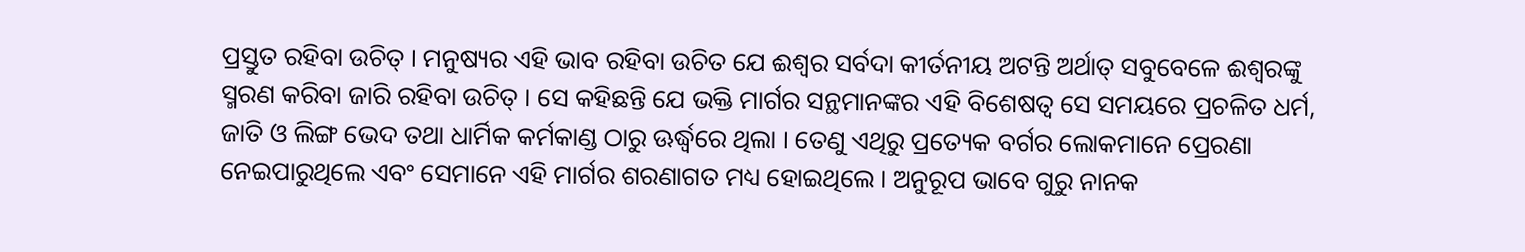ପ୍ରସ୍ତୁତ ରହିବା ଉଚିତ୍ । ମନୁଷ୍ୟର ଏହି ଭାବ ରହିବା ଉଚିତ ଯେ ଈଶ୍ୱର ସର୍ବଦା କୀର୍ତନୀୟ ଅଟନ୍ତି ଅର୍ଥାତ୍ ସବୁବେଳେ ଈଶ୍ୱରଙ୍କୁ ସ୍ମରଣ କରିବା ଜାରି ରହିବା ଉଚିତ୍ । ସେ କହିଛନ୍ତି ଯେ ଭକ୍ତି ମାର୍ଗର ସନ୍ଥମାନଙ୍କର ଏହି ବିଶେଷତ୍ୱ ସେ ସମୟରେ ପ୍ରଚଳିତ ଧର୍ମ, ଜାତି ଓ ଲିଙ୍ଗ ଭେଦ ତଥା ଧାର୍ମିକ କର୍ମକାଣ୍ଡ ଠାରୁ ଊର୍ଦ୍ଧ୍ୱରେ ଥିଲା । ତେଣୁ ଏଥିରୁ ପ୍ରତ୍ୟେକ ବର୍ଗର ଲୋକମାନେ ପ୍ରେରଣା ନେଇପାରୁଥିଲେ ଏବଂ ସେମାନେ ଏହି ମାର୍ଗର ଶରଣାଗତ ମଧ୍ୟ ହୋଇଥିଲେ । ଅନୁରୂପ ଭାବେ ଗୁରୁ ନାନକ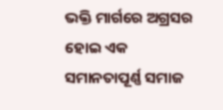ଭକ୍ତି ମାର୍ଗରେ ଅଗ୍ରସର ହୋଇ ଏକ ସମାନତାପୂର୍ଣ୍ଣ ସମାଜ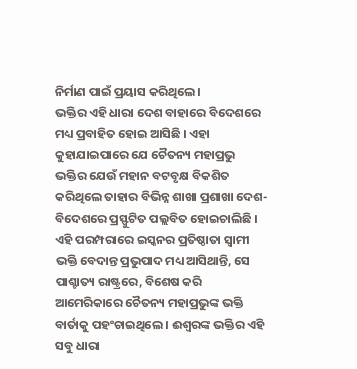ନିର୍ମାଣ ପାଇଁ ପ୍ରୟାସ କରିଥିଲେ ।
ଭକ୍ତିର ଏହି ଧାରା ଦେଶ ବାହାରେ ବିଦେଶରେ ମଧ୍ୟ ପ୍ରବାହିତ ହୋଇ ଆସିଛି । ଏହା କୁହାଯାଇପାରେ ଯେ ଚୈତନ୍ୟ ମହାପ୍ରଭୁ ଭକ୍ତିର ଯେଉଁ ମହାନ ବଟବୃକ୍ଷ ବିକଶିତ କରିଥିଲେ ତାହାର ବିଭିନ୍ନ ଶାଖା ପ୍ରଶାଖା ଦେଶ-ବିଦେଶରେ ପ୍ରସ୍ଫୁଟିତ ପଲ୍ଲବିତ ହୋଇଚାଲିଛି । ଏହି ପରମ୍ପରାରେ ଇସ୍କନର ପ୍ରତିଷ୍ଠାତା ସ୍ୱାମୀ ଭକ୍ତି ବେଦାନ୍ତ ପ୍ରଭୁପାଦ ମଧ୍ୟ ଆସିଥାନ୍ତି, ସେ ପାଶ୍ଚାତ୍ୟ ରାଷ୍ଟ୍ରରେ, ବିଶେଷ କରି ଆମେରିକାରେ ଚୈତନ୍ୟ ମହାପ୍ରଭୁଙ୍କ ଭକ୍ତି ବାର୍ତାକୁ ପହଂଚାଇଥିଲେ । ଈଶ୍ୱରଙ୍କ ଭକ୍ତିର ଏହି ସବୁ ଧାରା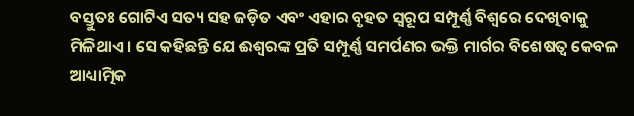ବସ୍ତୁତଃ ଗୋଟିଏ ସତ୍ୟ ସହ ଜଡ଼ିତ ଏବଂ ଏହାର ବୃହତ ସ୍ୱରୂପ ସମ୍ପୂର୍ଣ୍ଣ ବିଶ୍ୱରେ ଦେଖିବାକୁ ମିଳିଥାଏ । ସେ କହିଛନ୍ତି ଯେ ଈଶ୍ୱରଙ୍କ ପ୍ରତି ସମ୍ପୂର୍ଣ୍ଣ ସମର୍ପଣର ଭକ୍ତି ମାର୍ଗର ବିଶେଷତ୍ୱ କେବଳ ଆଧ୍ୟାତ୍ମିକ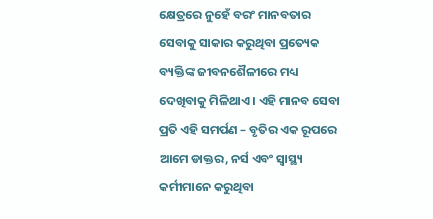କ୍ଷେତ୍ରରେ ନୁହେଁ ବରଂ ମାନବତାର ସେବାକୁ ସାକାର କରୁଥିବା ପ୍ରତ୍ୟେକ ବ୍ୟକ୍ତିଙ୍କ ଜୀବନଶୈଳୀରେ ମଧ୍ୟ ଦେଖିବାକୁ ମିଳିଥାଏ । ଏହି ମାନବ ସେବା ପ୍ରତି ଏହି ସମର୍ପଣ – ବୃତିର ଏକ ରୂପରେ ଆମେ ଡାକ୍ତର, ନର୍ସ ଏବଂ ସ୍ୱାସ୍ଥ୍ୟ କର୍ମୀମାନେ କରୁଥିବା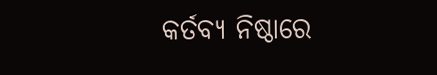କର୍ତବ୍ୟ ନିଷ୍ଠାରେ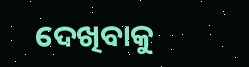ଦେଖିବାକୁ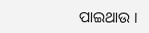ପାଇଥାଉ ।